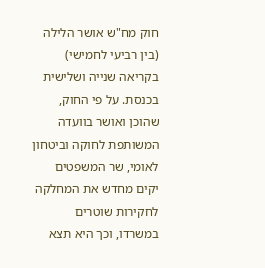חוק מח"ש אושר הלילה (בין רביעי לחמישי) בקריאה שנייה ושלישית בכנסת. על פי החוק, שהוכן ואושר בוועדה המשותפת לחוקה וביטחון לאומי, שר המשפטים יקים מחדש את המחלקה לחקירות שוטרים במשרדו, וכך היא תצא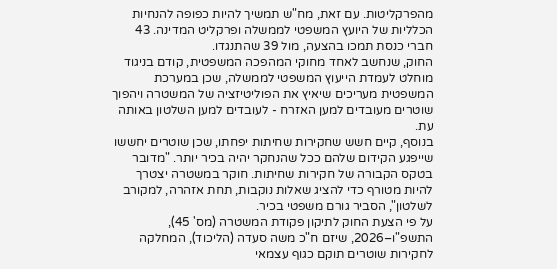מהפרקליטות. עם זאת, מח"ש תמשיך להיות כפופה להנחיות הכלליות של היועץ המשפטי לממשלה ופרקליט המדינה. 43 חברי כנסת תמכו בהצעה, מול 39 שהתנגדו.
החוק, שנחשב לאחד מחוקי המהפכה המשפטית, קודם בניגוד מוחלט לעמדת הייעוץ המשפטי לממשלה, שכן במערכת המשפטית מעריכים שיאיץ את הפוליטיזציה של המשטרה ויהפוך שוטרים מעובדים למען האזרח - לעובדים למען השלטון באותה עת.
בנוסף, קיים חשש שחקירות שחיתות יפחתו, שכן שוטרים יחששו שייפגע הקידום שלהם ככל שהנחקר יהיה בכיר יותר. "מדובר בטקס הקבורה של חקירות שחיתות. חוקר במשטרה יצטרך להיות מטורף כדי להציג שאלות נוקבות, תחת אזהרה, למקורב לשלטון", הסביר גורם משפטי בכיר.
על פי הצעת החוק לתיקון פקודת המשטרה (מס' 45), התשפ"ו–2026, שיזם ח"כ משה סעדה (הליכוד), המחלקה לחקירות שוטרים תוקם כגוף עצמאי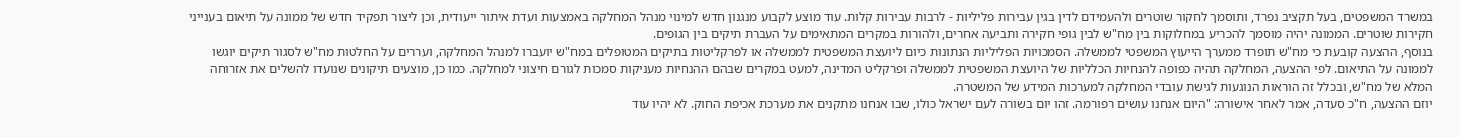במשרד המשפטים, בעל תקציב נפרד, ותוסמך לחקור שוטרים ולהעמידם לדין בגין עבירות פליליות - לרבות עבירות קלות. עוד מוצע לקבוע מנגנון חדש למינוי מנהל המחלקה באמצעות ועדת איתור ייעודית, וכן ליצור תפקיד חדש של ממונה על תיאום בענייני חקירות שוטרים. הממונה יהיה מוסמך להכריע במחלוקות בין מח"ש לבין גופי חקירה ותביעה אחרים, ולהורות במקרים המתאימים על העברת תיקים בין הגופים.
בנוסף, ההצעה קובעת כי מח"ש תופרד ממערך הייעוץ המשפטי לממשלה. הסמכויות הפליליות הנתונות כיום ליועצת המשפטית לממשלה או לפרקליטות בתיקים המטופלים במח"ש יועברו למנהל המחלקה, ועררים על החלטות מח"ש לסגור תיקים יוגשו לממונה על התיאום. לפי ההצעה, המחלקה תהיה כפופה להנחיות הכלליות של היועצת המשפטית לממשלה ופרקליט המדינה, למעט במקרים שבהם ההנחיות מעניקות סמכות לגורם חיצוני למחלקה. כמו כן, מוצעים תיקונים שנועדו להשלים את אזרוחה המלא של מח"ש, ובכלל זה הוראות הנוגעות לגישת עובדי המחלקה למערכות המידע של המשטרה.
יוזם ההצעה, ח"כ סעדה, אמר לאחר אישורה: "היום אנחנו עושים רפורמה. זהו יום בשורה לעם ישראל כולו, שבו אנחנו מתקנים את מערכת אכיפת החוק. לא יהיו עוד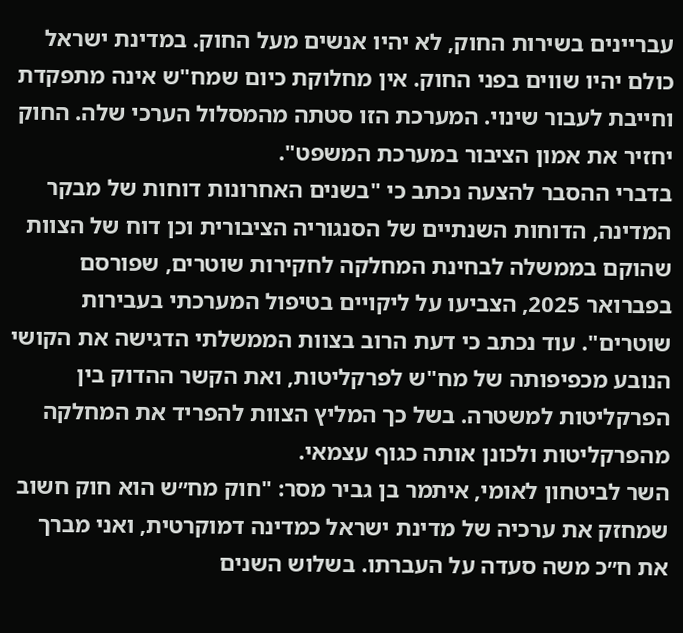עבריינים בשירות החוק, לא יהיו אנשים מעל החוק. במדינת ישראל כולם יהיו שווים בפני החוק. אין מחלוקת כיום שמח"ש אינה מתפקדת וחייבת לעבור שינוי. המערכת הזו סטתה מהמסלול הערכי שלה. החוק יחזיר את אמון הציבור במערכת המשפט".
בדברי ההסבר להצעה נכתב כי "בשנים האחרונות דוחות של מבקר המדינה, הדוחות השנתיים של הסנגוריה הציבורית וכן דוח של הצוות שהוקם בממשלה לבחינת המחלקה לחקירות שוטרים, שפורסם בפברואר 2025, הצביעו על ליקויים בטיפול המערכתי בעבירות שוטרים". עוד נכתב כי דעת הרוב בצוות הממשלתי הדגישה את הקושי הנובע מכפיפותה של מח"ש לפרקליטות, ואת הקשר ההדוק בין הפרקליטות למשטרה. בשל כך המליץ הצוות להפריד את המחלקה מהפרקליטות ולכונן אותה כגוף עצמאי.
השר לביטחון לאומי, איתמר בן גביר מסר: "חוק מח״ש הוא חוק חשוב שמחזק את ערכיה של מדינת ישראל כמדינה דמוקרטית, ואני מברך את ח״כ משה סעדה על העברתו. בשלוש השנים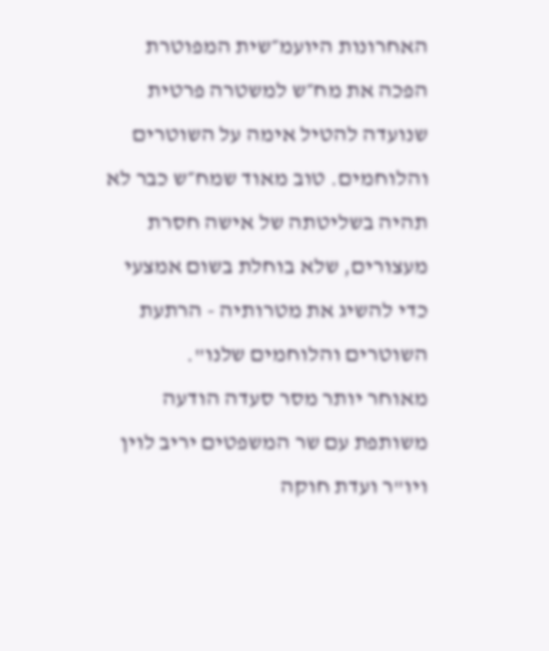האחרונות היועמ״שית המפוטרת הפכה את מח״ש למשטרה פרטית שנועדה להטיל אימה על השוטרים והלוחמים. טוב מאוד שמח״ש כבר לא תהיה בשליטתה של אישה חסרת מעצורים, שלא בוחלת בשום אמצעי כדי להשיג את מטרותיה - הרתעת השוטרים והלוחמים שלנו".
מאוחר יותר מסר סעדה הודעה משותפת עם שר המשפטים יריב לוין ויו"ר ועדת חוקה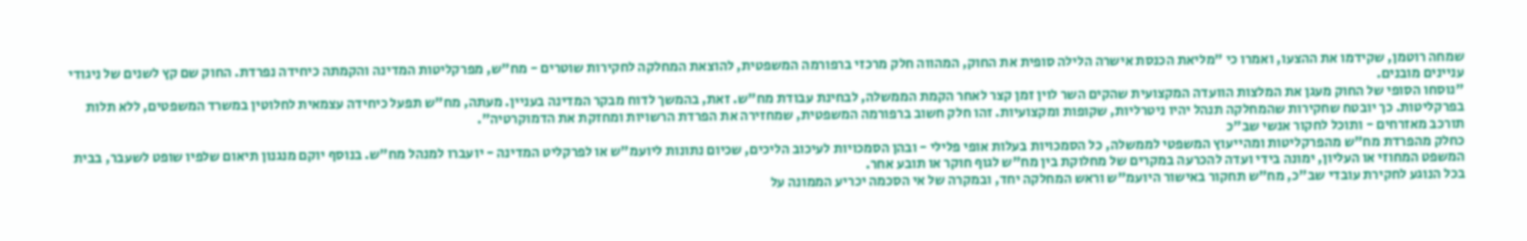שמחה רוטמן, שקידמו את ההצעו, ואמרו כי "מליאת הכנסת אישרה הלילה סופית את החוק, המהווה חלק מרכזי ברפורמה המשפטית, להוצאת המחלקה לחקירות שוטרים - מח"ש, מפרקליטות המדינה והקמתה כיחידה נפרדת. החוק שם קץ לשנים של ניגודי עניינים מובנים.
"נוסחו הסופי של החוק מעגן את המלצות הוועדה המקצועית שהקים השר לוין זמן קצר לאחר הקמת הממשלה, לבחינת עבודת מח"ש. זאת, בהמשך לדוח מבקר המדינה בעניין. מעתה, מח"ש תפעל כיחידה עצמאית לחלוטין במשרד המשפטים, ללא תלות בפרקליטות. כך יובטח שחקירות שהמחלקה תנהל יהיו ניטרליות, שקופות ומקצועיות. זהו חלק חשוב ברפורמה המשפטית, שמחזירה את הפרדת הרשויות ומחזקת את הדמוקרטיה".
תורכב מאזרחים - ותוכל לחקור אנשי שב"כ
כחלק מהפרדת מח"ש מהפרקליטות ומהייעוץ המשפטי לממשלה, כל הסמכויות בעלות אופי פלילי - ובהן הסמכויות לעיכוב הליכים, שכיום נתונות ליועמ"ש או לפרקליט המדינה - יועברו למנהל מח"ש. בנוסף יוקם מנגנון תיאום שלפיו שופט לשעבר, בבית המשפט המחוזי או העליון, ימונה בידי ועדה להכרעה במקרים של מחלוקת בין מח"ש לגוף חוקר או תובע אחר.
בכל הנוגע לחקירת עובדי שב"כ, מח"ש תחקור באישור היועמ"ש וראש המחלקה יחד, ובמקרה של אי הסכמה יכריע הממונה על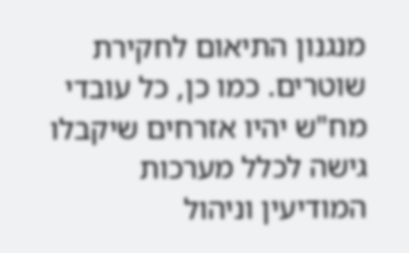מנגנון התיאום לחקירת שוטרים. כמו כן, כל עובדי מח"ש יהיו אזרחים שיקבלו גישה לכלל מערכות המודיעין וניהול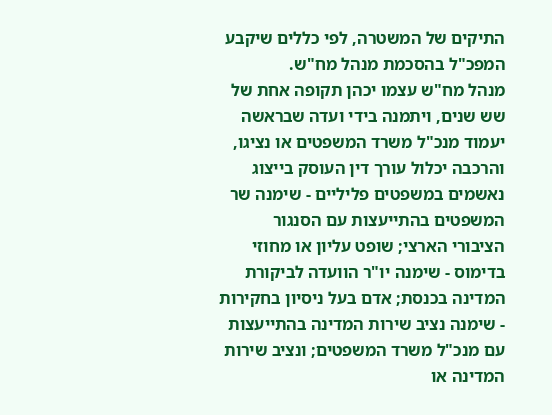התיקים של המשטרה, לפי כללים שיקבע המפכ"ל בהסכמת מנהל מח"ש.
מנהל מח"ש עצמו יכהן תקופה אחת של שש שנים, ויתמנה בידי ועדה שבראשה יעמוד מנכ"ל משרד המשפטים או נציגו, והרכבה יכלול עורך דין העוסק בייצוג נאשמים במשפטים פליליים - שימנה שר המשפטים בהתייעצות עם הסנגור הציבורי הארצי; שופט עליון או מחוזי בדימוס - שימנה יו"ר הוועדה לביקורת המדינה בכנסת; אדם בעל ניסיון בחקירות - שימנה נציב שירות המדינה בהתייעצות עם מנכ"ל משרד המשפטים; ונציב שירות המדינה או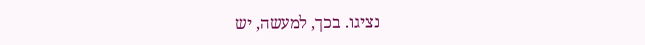נציגו. בכך, למעשה, יש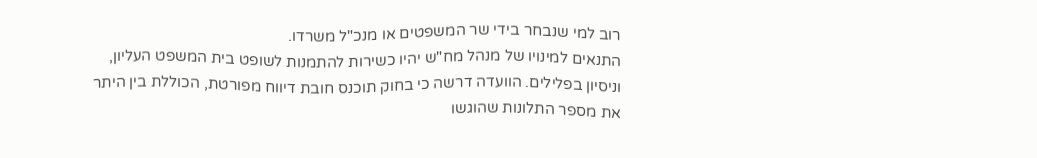רוב למי שנבחר בידי שר המשפטים או מנכ"ל משרדו.
התנאים למינויו של מנהל מח"ש יהיו כשירות להתמנות לשופט בית המשפט העליון, וניסיון בפלילים. הוועדה דרשה כי בחוק תוכנס חובת דיווח מפורטת, הכוללת בין היתר את מספר התלונות שהוגשו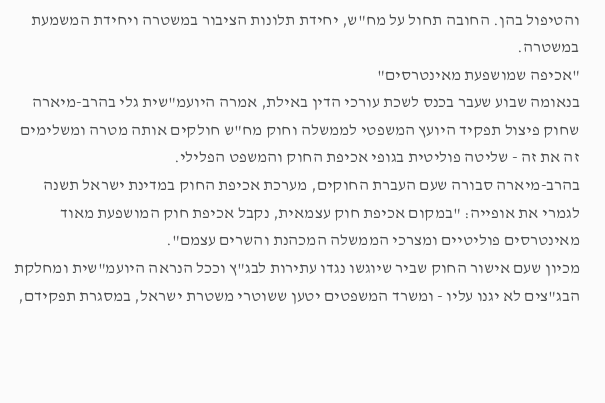והטיפול בהן. החובה תחול על מח"ש, יחידת תלונות הציבור במשטרה ויחידת המשמעת במשטרה.
"אכיפה שמושפעת מאינטרסים"
בנאומה שבוע שעבר בכנס לשכת עורכי הדין באילת, אמרה היועמ"שית גלי בהרב-מיארה שחוק פיצול תפקיד היועץ המשפטי לממשלה וחוק מח"ש חולקים אותה מטרה ומשלימים זה את זה - שליטה פוליטית בגופי אכיפת החוק והמשפט הפלילי.
בהרב-מיארה סבורה שעם העברת החוקים, מערכת אכיפת החוק במדינת ישראל תשנה לגמרי את אופייה: "במקום אכיפת חוק עצמאית, נקבל אכיפת חוק המושפעת מאוד מאינטרסים פוליטיים ומצרכי הממשלה המכהנת והשרים עצמם".
מכיון שעם אישור החוק שביר שיוגשו נגדו עתירות לבג"ץ וככל הנראה היועמ"שית ומחלקת הבג"צים לא יגנו עליו - ומשרד המשפטים יטען ששוטרי משטרת ישראל, במסגרת תפקידם,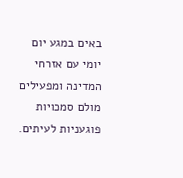באים במגע יום יומי עם אזרחי המדינה ומפעילים מולם סמכויות פוגעניות לעיתים.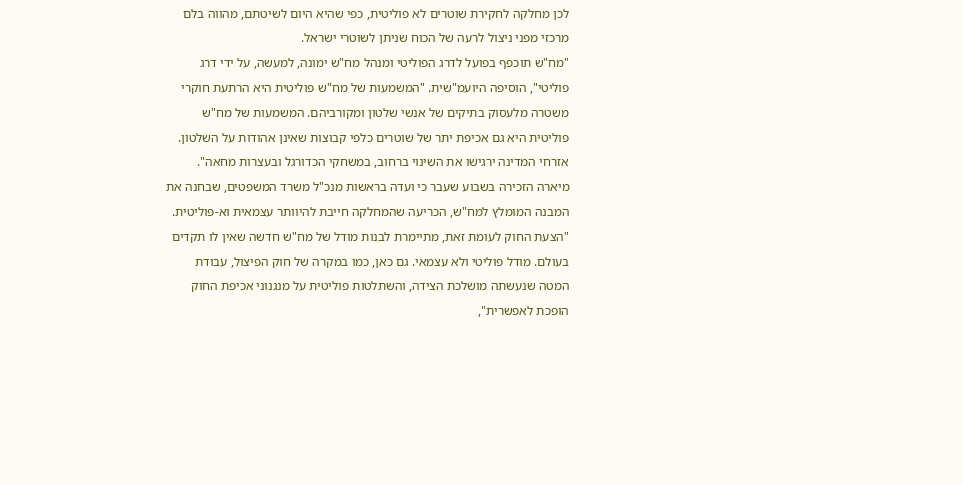לכן מחלקה לחקירת שוטרים לא פוליטית, כפי שהיא היום לשיטתם, מהווה בלם מרכזי מפני ניצול לרעה של הכוח שניתן לשוטרי ישראל.
"מח"ש תוכפף בפועל לדרג הפוליטי ומנהל מח"ש ימונה, למעשה, על ידי דרג פוליטי", הוסיפה היועמ"שית. "המשמעות של מח"ש פוליטית היא הרתעת חוקרי משטרה מלעסוק בתיקים של אנשי שלטון ומקורביהם. המשמעות של מח"ש פוליטית היא גם אכיפת יתר של שוטרים כלפי קבוצות שאינן אהודות על השלטון. אזרחי המדינה ירגישו את השינוי ברחוב, במשחקי הכדורגל ובעצרות מחאה".
מיארה הזכירה בשבוע שעבר כי ועדה בראשות מנכ"ל משרד המשפטים, שבחנה את המבנה המומלץ למח"ש, הכריעה שהמחלקה חייבת להיוותר עצמאית וא-פוליטית. "הצעת החוק לעומת זאת, מתיימרת לבנות מודל של מח"ש חדשה שאין לו תקדים בעולם. מודל פוליטי ולא עצמאי. גם כאן, כמו במקרה של חוק הפיצול, עבודת המטה שנעשתה מושלכת הצידה, והשתלטות פוליטית על מנגנוני אכיפת החוק הופכת לאפשרית",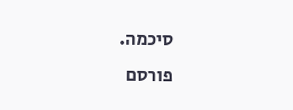סיכמה.
פורסם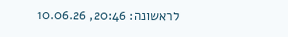לראשונה: 20:46, 10.06.26